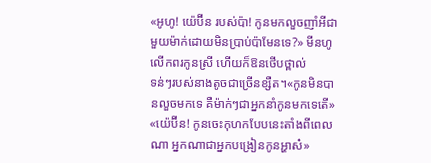«អូហូ! យ៉េប៊ីន របស់ប៉ា! កូនមកលួចញាំអីជាមួយម៉ាក់ដោយមិនប្រាប់ប៉ាមែនទេ?» មីនហូ លើកពរកូនស្រី ហើយក៏ឱនថើបថ្ពាល់
ទន់ៗរបស់នាងតូចជាច្រើនខ្សឺត។«កូនមិនបានលួចមកទេ គឺម៉ាក់ៗជាអ្នកនាំកូនមកទេតើ»
«យ៉េប៊ីន! កូនចេះកុហកបែបនេះតាំងពីពេលណា អ្នកណាជាអ្នកបង្រៀនកូនអ្ហាស៎»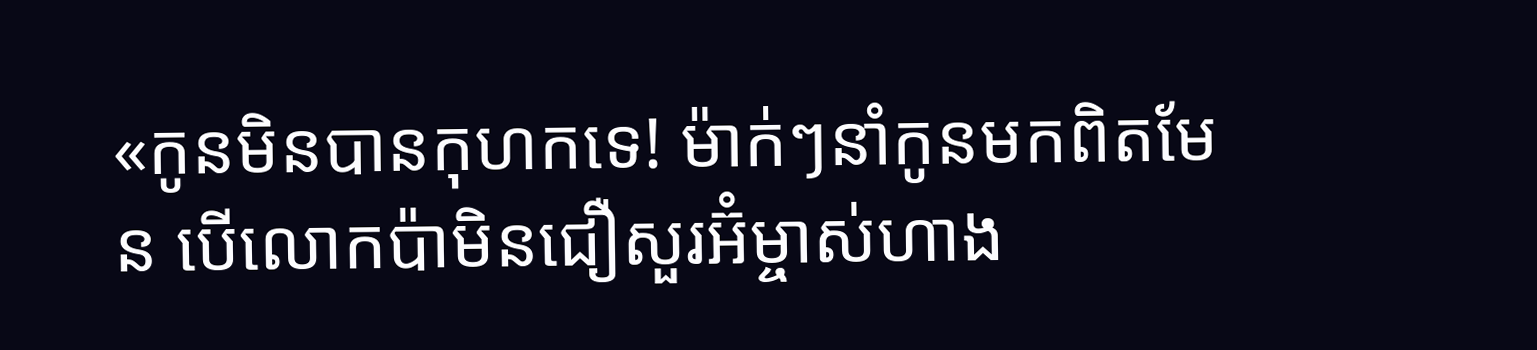«កូនមិនបានកុហកទេ! ម៉ាក់ៗនាំកូនមកពិតមែន បើលោកប៉ាមិនជឿសួរអ៊ំម្ចាស់ហាង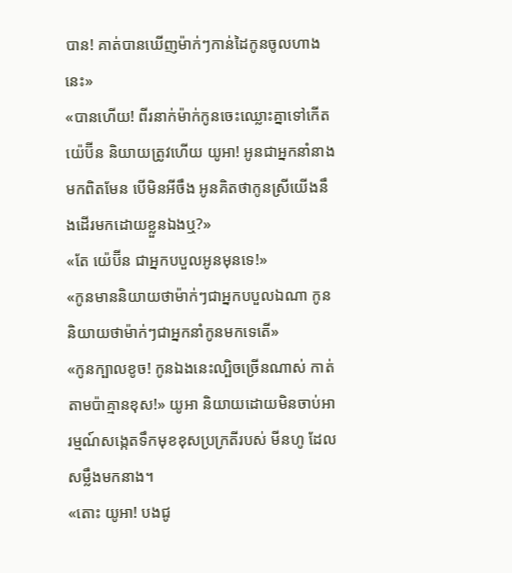បាន! គាត់បានឃើញម៉ាក់ៗកាន់ដៃកូនចូលហាងនេះ»
«បានហើយ! ពីរនាក់ម៉ាក់កូនចេះឈ្លោះគ្នាទៅកើត យ៉េប៊ីន និយាយត្រូវហើយ យូអា! អូនជាអ្នកនាំនាងមកពិតមែន បើមិនអីចឹង អូនគិតថាកូនស្រីយើងនឹងដើរមកដោយខ្លួនឯងឬ?»
«តែ យ៉េប៊ីន ជាអ្នកបបួលអូនមុនទេ!»
«កូនមាននិយាយថាម៉ាក់ៗជាអ្នកបបួលឯណា កូននិយាយថាម៉ាក់ៗជាអ្នកនាំកូនមកទេតើ»
«កូនក្បាលខូច! កូនឯងនេះល្បិចច្រើនណាស់ កាត់តាមប៉ាគ្មានខុស!» យូអា និយាយដោយមិនចាប់អារម្មណ៍សង្កេតទឹកមុខខុសប្រក្រតីរបស់ មីនហូ ដែលសម្លឹងមកនាង។
«តោះ យូអា! បងជូ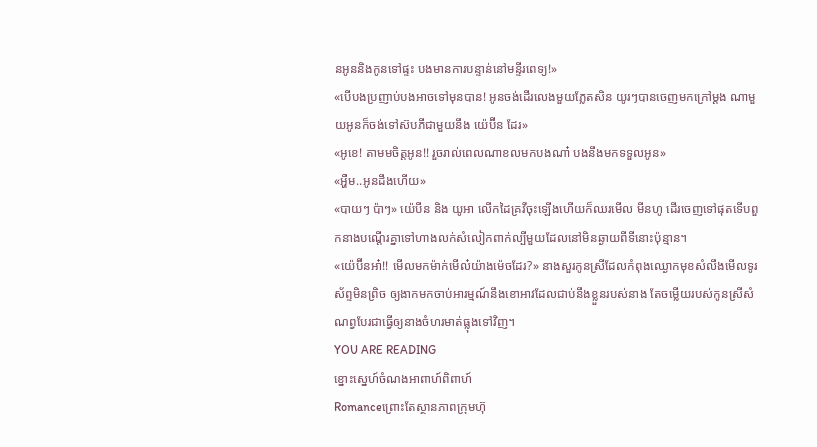នអូននិងកូនទៅផ្ទះ បងមានការបន្ទាន់នៅមន្ទីរពេទ្យ!»
«បើបងប្រញាប់បងអាចទៅមុនបាន! អូនចង់ដើរលេងមួយភ្លែតសិន យូរៗបានចេញមកក្រៅម្តង ណាមួយអូនក៏ចង់ទៅស៊បភីជាមួយនឹង យ៉េប៊ីន ដែរ»
«អូខេ! តាមមចិត្តអូន!! រួចរាល់ពេលណាខលមកបងណា៎ បងនឹងមកទទួលអូន»
«អ្ហឺម..អូនដឹងហើយ»
«បាយៗ ប៉ាៗ» យ៉េបីន និង យូអា លើកដៃគ្រវីចុះឡើងហើយក៏ឈរមើល មីនហូ ដើរចេញទៅផុតទើបពួកនាងបណ្តើរគ្នាទៅហាងលក់សំលៀកពាក់ល្បីមួយដែលនៅមិនឆ្ងាយពីទីនោះប៉ុន្មាន។
«យ៉េប៊ីនអា៎!! មើលមកម៉ាក់មើល៎យ៉ាងម៉េចដែរ?» នាងសួរកូនស្រីដែលកំពុងឈ្ងោកមុខសំលឹងមើលទូរស័ព្ទមិនព្រិច ឲ្យងាកមកចាប់អារម្មណ៍នឹងខោអាវដែលជាប់នឹងខ្លួនរបស់នាង តែចម្លើយរបស់កូនស្រីសំណព្វបែរជាធ្វើឲ្យនាងចំហរមាត់ធ្លុងទៅវិញ។
YOU ARE READING
ខ្នោះស្នេហ៍ចំណងអាពាហ៍ពិពាហ៍
Romanceព្រោះតែស្ថានភាពក្រុមហ៊ុ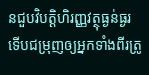នជួបវិបត្តិហិរញ្ញវត្ថុធ្ងន់ធ្ងរ ទើបជម្រុញឲ្យអ្នកទាំងពីរត្រូ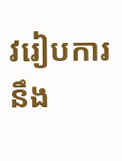វរៀបការ នឹង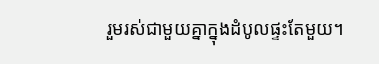រួមរស់ជាមួយគ្នាក្នុងដំបូលផ្ទះតែមួយ។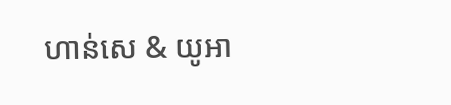ហាន់សេ & យូអា